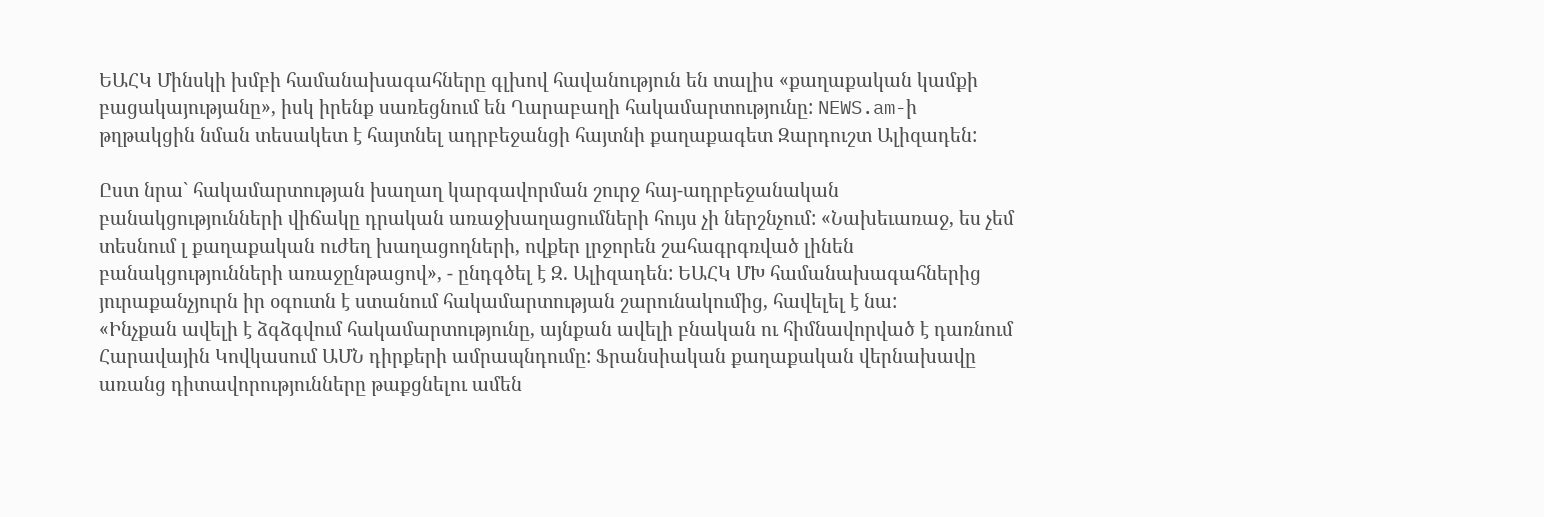ԵԱՀԿ Մինսկի խմբի համանախագահները գլխով հավանություն են տալիս «քաղաքական կամքի բացակայությանը», իսկ իրենք սառեցնում են Ղարաբաղի հակամարտությունը: NEWS.am-ի թղթակցին նման տեսակետ է հայտնել ադրբեջանցի հայտնի քաղաքագետ Զարդուշտ Ալիզադեն:

Ըստ նրա` հակամարտության խաղաղ կարգավորման շուրջ հայ-ադրբեջանական բանակցությունների վիճակը դրական առաջխաղացումների հույս չի ներշնչում: «Նախեւառաջ, ես չեմ տեսնում լ քաղաքական ուժեղ խաղացողների, ովքեր լրջորեն շահագրգռված լինեն բանակցությունների առաջընթացով», - ընդգծել է Զ. Ալիզադեն: ԵԱՀԿ ՄԽ համանախագահներից  յուրաքանչյուրն իր օգուտն է ստանում հակամարտության շարունակումից, հավելել է նա:
«Ինչքան ավելի է ձգձգվում հակամարտությունը, այնքան ավելի բնական ու հիմնավորված է դառնում Հարավային Կովկասում ԱՄՆ դիրքերի ամրապնդումը: Ֆրանսիական քաղաքական վերնախավը առանց դիտավորությունները թաքցնելու ամեն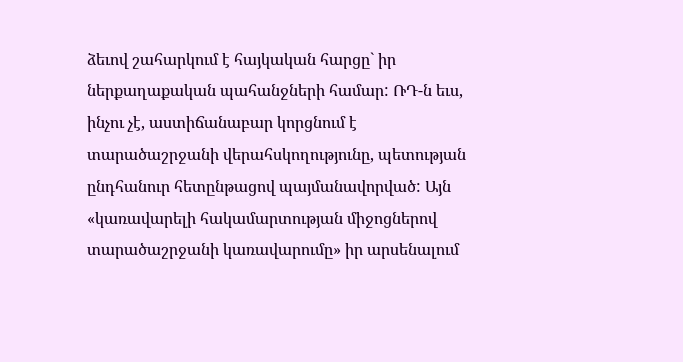ձեւով շահարկում է հայկական հարցը` իր ներքաղաքական պահանջների համար: ՌԴ-ն եւս, ինչու չէ, աստիճանաբար կորցնում է տարածաշրջանի վերահսկողությունը, պետության ընդհանուր հետընթացով պայմանավորված: Այն «կառավարելի հակամարտության միջոցներով տարածաշրջանի կառավարումը» իր արսենալում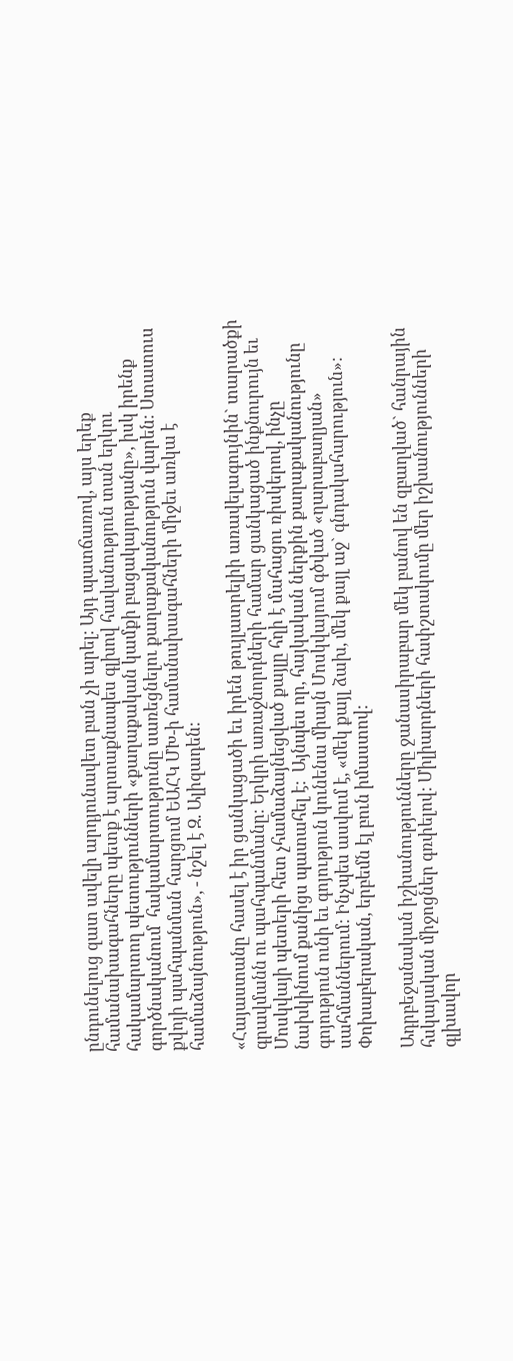ընդունելուց զատ ավելի արդյունավետ բան չի արել: Այդ պատճառով, այս երեք համանախագահները պետք է արտաքնապես գլխով հավանություն տան երկու հակամարտող պետությունների «քաղաքական կամքի բացակայությանը», իսկ իրենք գործնականում  հակամարտությունը սառեցնելու քաղաքականություն վարեն: Ստատուս քվոյի պահպանման հարցում ԵԱՀԿ ՄԽ-ի համանախագահների միջեւ առկա է համաձայնություն», - նշել է Զ. Ալիզադեն:

«Հայաստանը հասել է իր ցանկացածի եւ իրեն թույլատրելիի առավելագույնին` տարածքի գրավմանն ու պահպանմանը: Երկրի առաջնորդների համար ցանկացած ինքնուրույն եւ Մոսկվայի պետերի հետ չհամաձայնեցված քայլը հղի է մահացու ռիսկերով, ինչը նախկինում քանիցս պատահել է:  Այնպես որ, հայկական ներքին քաղաքականությունը գոյություն ունի եւ գոյություն կունենա միայն Մոսկվայում գծված «ղարաբաղյան»  սահմաններում: Ինչպես ասվում է, «մեկ քայլ ձախ, մեկ քայլ աջ` գնդակահարություն»: Փոխաբերական, երբեմն էլ բուն իմաստով:

Ադրբեջանական իշխանությունները ջանասիրաբար մեկ բանով են զբաղված` հանրային հսկայական միջոցներ գռփելով: Միլիարդների հափշտակումը մեր իշխանությունների գլխավոր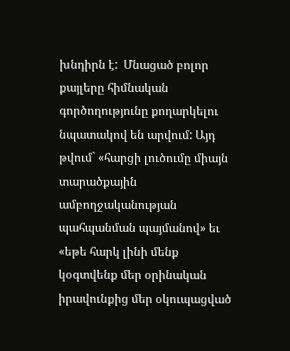խնդիրն է:  Մնացած բոլոր քայլերը հիմնական գործողությունը քողարկելու նպատակով են արվում: Այդ թվում` «հարցի լուծումը միայն տարածքային ամբողջականության պահպանման պայմանով» եւ «եթե հարկ լինի մենք կօգտվենք մեր օրինական իրավունքից մեր օկուպացված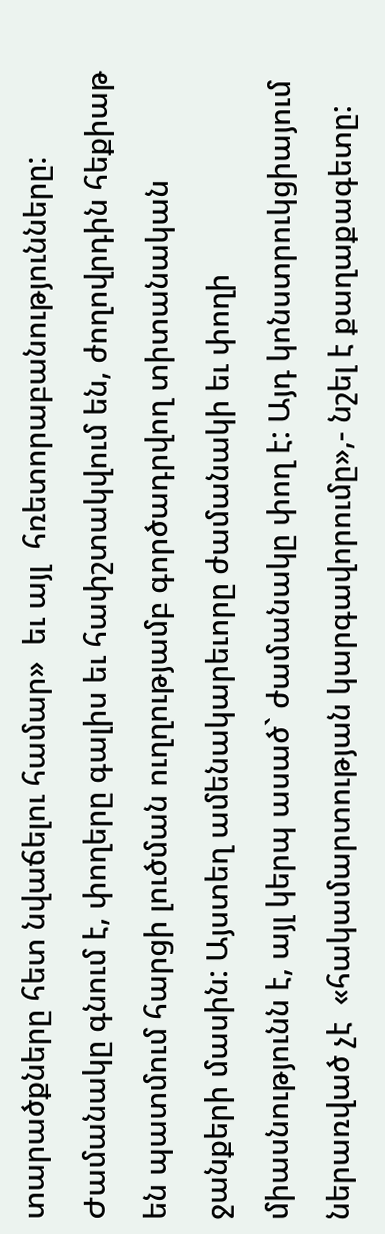տարածքները հետ նվաճելու համար»  եւ այլ  հռետորաբանությունները: Ժամանակը գնում է, փողերը գալիս եւ հափշտակվում են, ժողովրդին հեքիաթ են պատմում հարցի լուծման ուղղությամբ գործադրվող տիտանական ջանքերի մասին: Այստեղ ամենակարեւորը ժամանակի եւ փողի միասնությունն է, այլ կերպ ասած` ժամանակը փող է: Այդ կոնստրուկցիայում ներառված չէ  «հակամարտության կարգավորումը»,- նշել է քաղաքագետը: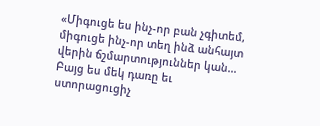«Միգուցե ես ինչ-որ բան չգիտեմ, միգուցե ինչ-որ տեղ ինձ անհայտ վերին ճշմարտություններ կան... Բայց ես մեկ դառը եւ ստորացուցիչ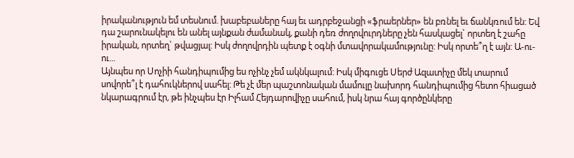իրականություն եմ տեսնում. խաբեբաները հայ եւ ադրբեջանցի «ֆրաերներ» են բռնել եւ ճանկռում են: Եվ դա շարունակելու են անել այնքան ժամանակ, քանի դեռ ժողովուրդները չեն հասկացել` որտեղ է շահը իրական, որտեղ` թվացյալ: Իսկ ժողովրդին պետք է օգնի մտավորակամությունը: Իսկ որտե՞ղ է այն: Ա-ու-ու...
Այնպես որ Սոչիի հանդիպումից ես ոչինչ չեմ ակնկալում: Իսկ միգուցե Սերժ Ազատիչը մեկ տարում սովորե՞լ է դահուկներով սահել: Թե չէ մեր պաշտոնական մամուլը նախորդ հանդիպումից հետո հիացած նկարագրում էր, թե ինչպես էր Իլհամ Հեյդարովիչը սահում, իսկ նրա հայ գործընկերը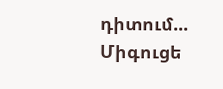դիտում... Միգուցե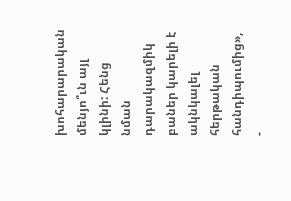խոհարարական մենյո՞ւն այլ կլինի: Հենց նման դարակազմիկ բաներ կարելի է ակնկալել հերթական հանդիպումից», -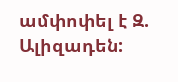ամփոփել է Զ. Ալիզադեն: